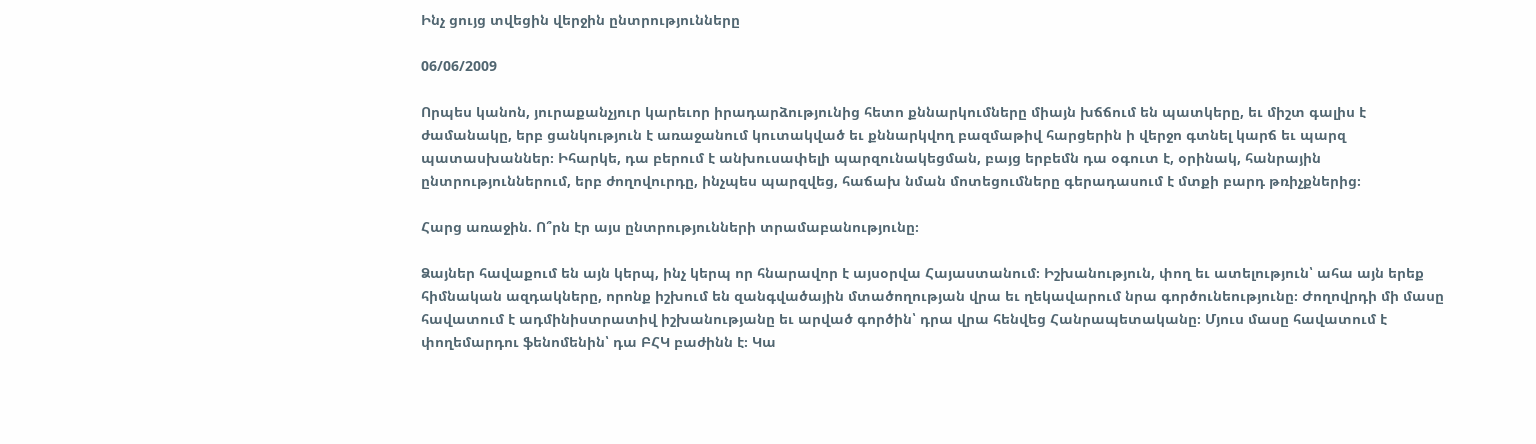Ինչ ցույց տվեցին վերջին ընտրությունները

06/06/2009

Որպես կանոն, յուրաքանչյուր կարեւոր իրադարձությունից հետո քննարկումները միայն խճճում են պատկերը, եւ միշտ գալիս է ժամանակը, երբ ցանկություն է առաջանում կուտակված եւ քննարկվող բազմաթիվ հարցերին ի վերջո գտնել կարճ եւ պարզ պատասխաններ։ Իհարկե, դա բերում է անխուսափելի պարզունակեցման, բայց երբեմն դա օգուտ է, օրինակ, հանրային ընտրություններում, երբ ժողովուրդը, ինչպես պարզվեց, հաճախ նման մոտեցումները գերադասում է մտքի բարդ թռիչքներից։

Հարց առաջին. Ո՞րն էր այս ընտրությունների տրամաբանությունը։

Ձայներ հավաքում են այն կերպ, ինչ կերպ որ հնարավոր է այսօրվա Հայաստանում։ Իշխանություն, փող եւ ատելություն՝ ահա այն երեք հիմնական ազդակները, որոնք իշխում են զանգվածային մտածողության վրա եւ ղեկավարում նրա գործունեությունը։ Ժողովրդի մի մասը հավատում է ադմինիստրատիվ իշխանությանը եւ արված գործին՝ դրա վրա հենվեց Հանրապետականը։ Մյուս մասը հավատում է փողեմարդու ֆենոմենին՝ դա ԲՀԿ բաժինն է։ Կա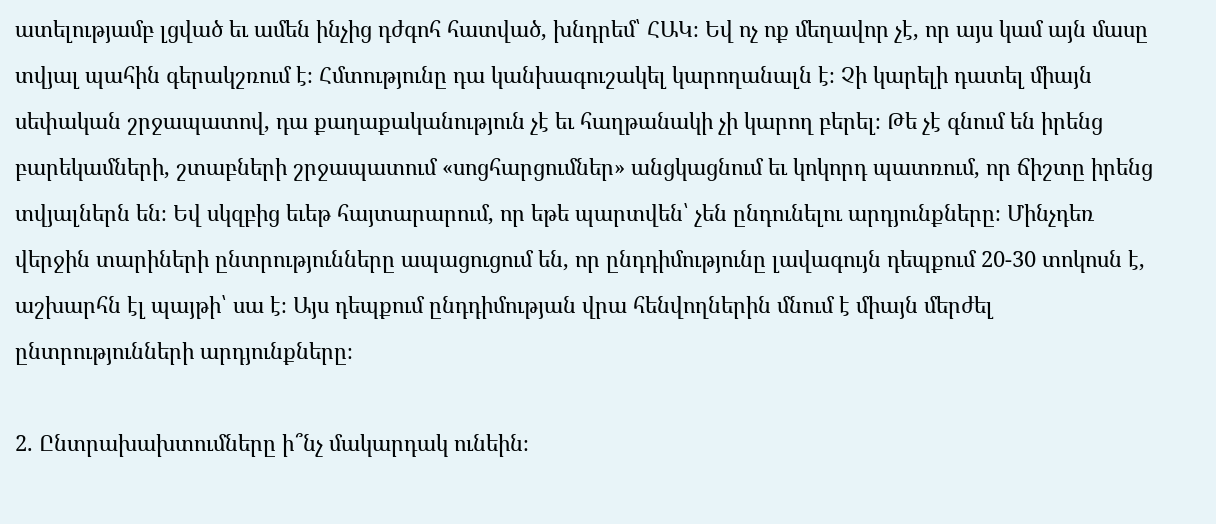ատելությամբ լցված եւ ամեն ինչից դժգոհ հատված, խնդրեմ՝ ՀԱԿ։ Եվ ոչ ոք մեղավոր չէ, որ այս կամ այն մասը տվյալ պահին գերակշռում է։ Հմտությունը դա կանխագուշակել կարողանալն է։ Չի կարելի դատել միայն սեփական շրջապատով, դա քաղաքականություն չէ եւ հաղթանակի չի կարող բերել։ Թե չէ գնում են իրենց բարեկամների, շտաբների շրջապատում «սոցհարցումներ» անցկացնում եւ կոկորդ պատռում, որ ճիշտը իրենց տվյալներն են։ Եվ սկզբից եւեթ հայտարարում, որ եթե պարտվեն՝ չեն ընդունելու արդյունքները։ Մինչդեռ վերջին տարիների ընտրությունները ապացուցում են, որ ընդդիմությունը լավագույն դեպքում 20-30 տոկոսն է, աշխարհն էլ պայթի՝ սա է։ Այս դեպքում ընդդիմության վրա հենվողներին մնում է միայն մերժել ընտրությունների արդյունքները։

2. Ընտրախախտումները ի՞նչ մակարդակ ունեին։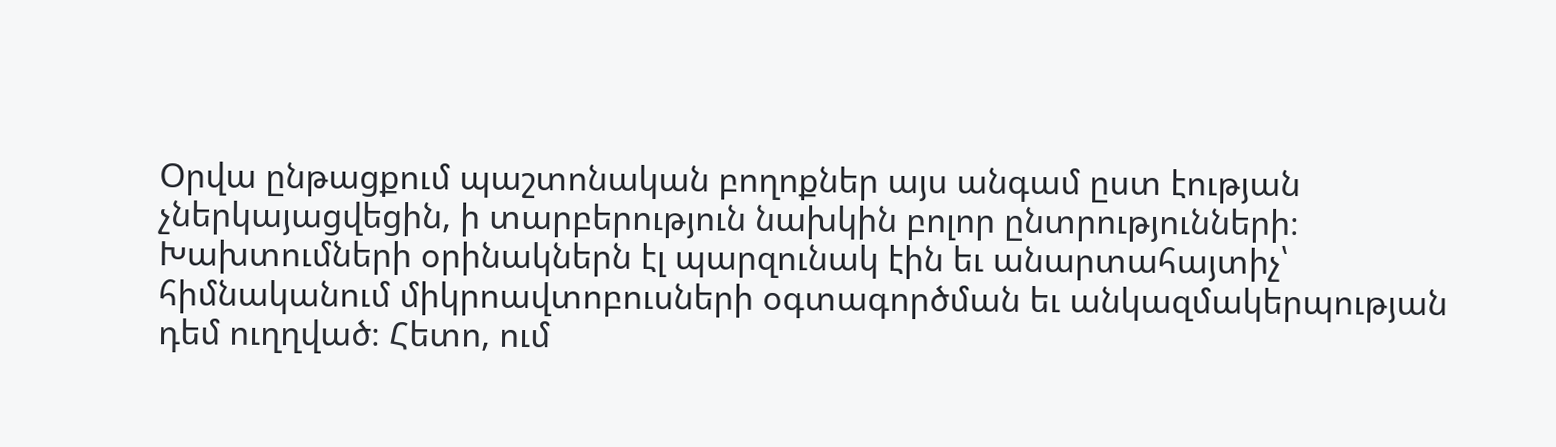Օրվա ընթացքում պաշտոնական բողոքներ այս անգամ ըստ էության չներկայացվեցին, ի տարբերություն նախկին բոլոր ընտրությունների։ Խախտումների օրինակներն էլ պարզունակ էին եւ անարտահայտիչ՝ հիմնականում միկրոավտոբուսների օգտագործման եւ անկազմակերպության դեմ ուղղված։ Հետո, ում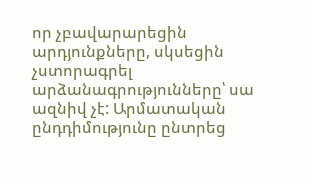որ չբավարարեցին արդյունքները, սկսեցին չստորագրել արձանագրությունները՝ սա ազնիվ չէ: Արմատական ընդդիմությունը ընտրեց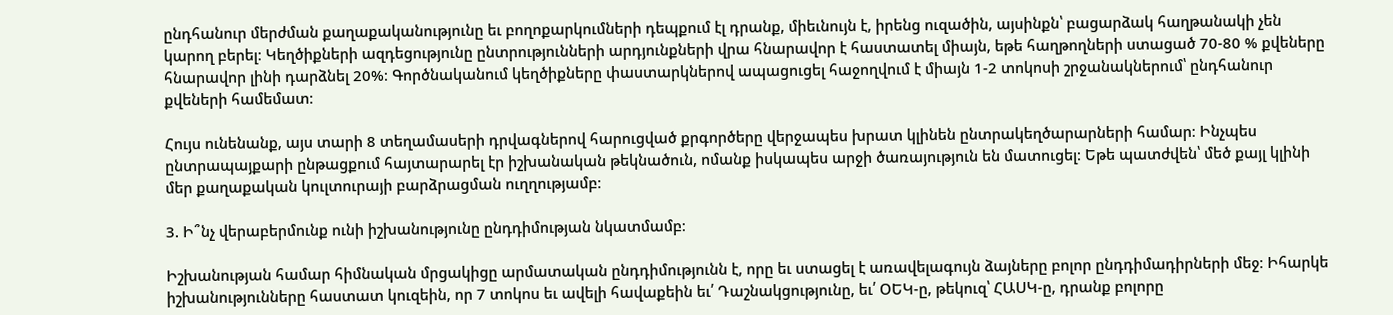ընդհանուր մերժման քաղաքականությունը եւ բողոքարկումների դեպքում էլ դրանք, միեւնույն է, իրենց ուզածին, այսինքն՝ բացարձակ հաղթանակի չեն կարող բերել։ Կեղծիքների ազդեցությունը ընտրությունների արդյունքների վրա հնարավոր է հաստատել միայն, եթե հաղթողների ստացած 70-80 % քվեները հնարավոր լինի դարձնել 20%։ Գործնականում կեղծիքները փաստարկներով ապացուցել հաջողվում է միայն 1-2 տոկոսի շրջանակներում՝ ընդհանուր քվեների համեմատ։

Հույս ունենանք, այս տարի 8 տեղամասերի դրվագներով հարուցված քրգործերը վերջապես խրատ կլինեն ընտրակեղծարարների համար։ Ինչպես ընտրապայքարի ընթացքում հայտարարել էր իշխանական թեկնածուն, ոմանք իսկապես արջի ծառայություն են մատուցել։ Եթե պատժվեն՝ մեծ քայլ կլինի մեր քաղաքական կուլտուրայի բարձրացման ուղղությամբ։

3. Ի՞նչ վերաբերմունք ունի իշխանությունը ընդդիմության նկատմամբ։

Իշխանության համար հիմնական մրցակիցը արմատական ընդդիմությունն է, որը եւ ստացել է առավելագույն ձայները բոլոր ընդդիմադիրների մեջ։ Իհարկե իշխանությունները հաստատ կուզեին, որ 7 տոկոս եւ ավելի հավաքեին եւ՛ Դաշնակցությունը, եւ՛ ՕԵԿ-ը, թեկուզ՝ ՀԱՍԿ-ը, դրանք բոլորը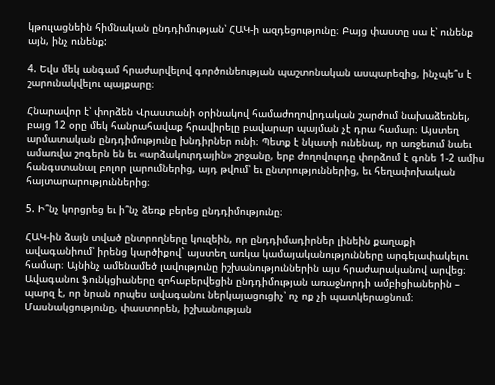կթուլացնեին հիմնական ընդդիմության՝ ՀԱԿ-ի ազդեցությունը։ Բայց փաստը սա է՝ ունենք այն, ինչ ունենք:

4. Եվս մեկ անգամ հրաժարվելով գործունեության պաշտոնական ասպարեզից, ինչպե՞ս է շարունակվելու պայքարը։

Հնարավոր է՝ փորձեն Վրաստանի օրինակով համաժողովրդական շարժում նախաձեռնել, բայց 12 օրը մեկ հանրահավաք հրավիրելը բավարար պայման չէ դրա համար։ Այստեղ արմատական ընդդիմությունը խնդիրներ ունի։ Պետք է նկատի ունենալ, որ առջեւում նաեւ ամառվա շոգերն են եւ «արձակուրդային» շրջանը, երբ ժողովուրդը փորձում է գոնե 1-2 ամիս հանգստանալ բոլոր լարումներից, այդ թվում՝ եւ ընտրություններից, եւ հեղափոխական հայտարարություններից։

5. Ի՞նչ կորցրեց եւ ի՞նչ ձեռք բերեց ընդդիմությունը։

ՀԱԿ-ին ձայն տված ընտրողները կուզեին, որ ընդդիմադիրներ լինեին քաղաքի ավագանիում՝ իրենց կարծիքով` այստեղ առկա կամայականությունները արգելափակելու համար։ Այնինչ ամենամեծ լավությունը իշխանություններին այս հրաժարականով արվեց։ Ավագանու ֆունկցիաները զոհաբերվեցին ընդդիմության առաջնորդի ամբիցիաներին – պարզ է, որ նրան որպես ավագանու ներկայացուցիչ՝ ոչ ոք չի պատկերացնում։ Մասնակցությունը, փաստորեն, իշխանության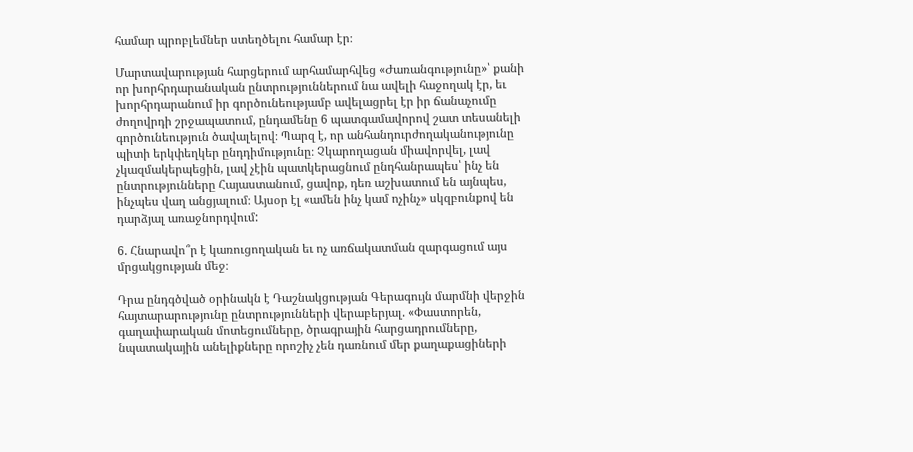համար պրոբլեմներ ստեղծելու համար էր։

Մարտավարության հարցերում արհամարհվեց «Ժառանգությունը»՝ քանի որ խորհրդարանական ընտրություններում նա ավելի հաջողակ էր, եւ խորհրդարանում իր գործունեությամբ ավելացրել էր իր ճանաչումը ժողովրդի շրջապատում, ընդամենը 6 պատգամավորով շատ տեսանելի գործունեություն ծավալելով։ Պարզ է, որ անհանդուրժողականությունը պիտի երկփեղկեր ընդդիմությունը։ Չկարողացան միավորվել, լավ չկազմակերպեցին, լավ չէին պատկերացնում ընդհանրապես՝ ինչ են ընտրությունները Հայաստանում, ցավոք, դեռ աշխատում են այնպես, ինչպես վաղ անցյալում։ Այսօր էլ «ամեն ինչ կամ ոչինչ» սկզբունքով են դարձյալ առաջնորդվում:

6. Հնարավո՞ր է կառուցողական եւ ոչ առճակատման զարգացում այս մրցակցության մեջ։

Դրա ընդգծված օրինակն է Դաշնակցության Գերագույն մարմնի վերջին հայտարարությունը ընտրությունների վերաբերյալ. «Փաստորեն, գաղափարական մոտեցումները, ծրագրային հարցադրումները, նպատակային անելիքները որոշիչ չեն դառնում մեր քաղաքացիների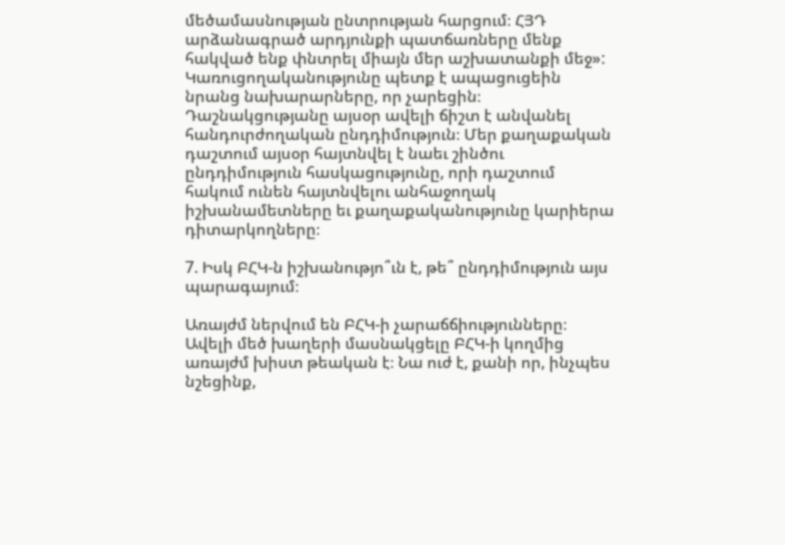մեծամասնության ընտրության հարցում։ ՀՅԴ արձանագրած արդյունքի պատճառները մենք հակված ենք փնտրել միայն մեր աշխատանքի մեջ»: Կառուցողականությունը պետք է ապացուցեին նրանց նախարարները, որ չարեցին։ Դաշնակցությանը այսօր ավելի ճիշտ է անվանել հանդուրժողական ընդդիմություն։ Մեր քաղաքական դաշտում այսօր հայտնվել է նաեւ շինծու ընդդիմություն հասկացությունը, որի դաշտում հակում ունեն հայտնվելու անհաջողակ իշխանամետները եւ քաղաքականությունը կարիերա դիտարկողները։

7. Իսկ ԲՀԿ-ն իշխանությո՞ւն է, թե՞ ընդդիմություն այս պարագայում։

Առայժմ ներվում են ԲՀԿ-ի չարաճճիությունները։ Ավելի մեծ խաղերի մասնակցելը ԲՀԿ-ի կողմից առայժմ խիստ թեական է։ Նա ուժ է, քանի որ, ինչպես նշեցինք,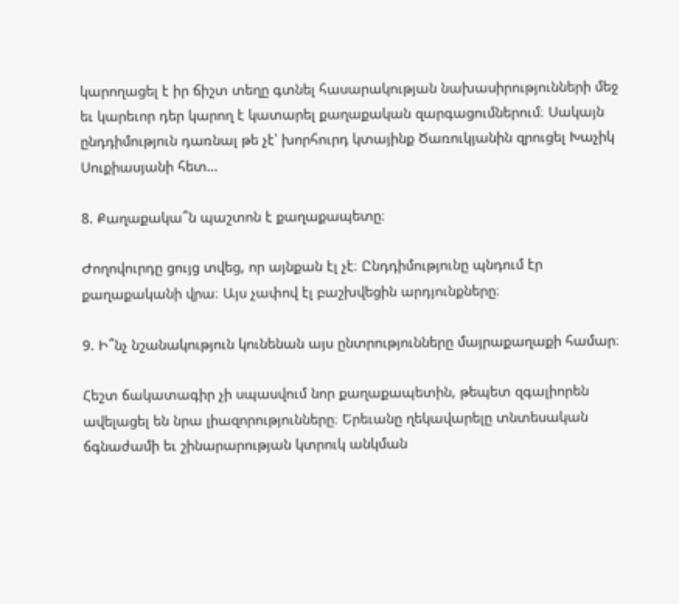կարողացել է իր ճիշտ տեղը գտնել հասարակության նախասիրությունների մեջ եւ կարեւոր դեր կարող է կատարել քաղաքական զարգացումներում։ Սակայն ընդդիմություն դառնալ թե չէ՝ խորհուրդ կտայինք Ծառուկյանին զրուցել Խաչիկ Սուքիասյանի հետ…

8. Քաղաքակա՞ն պաշտոն է քաղաքապետը։

Ժողովուրդը ցույց տվեց, որ այնքան էլ չէ։ Ընդդիմությունը պնդում էր քաղաքականի վրա։ Այս չափով էլ բաշխվեցին արդյունքները։

9. Ի՞նչ նշանակություն կունենան այս ընտրությունները մայրաքաղաքի համար։

Հեշտ ճակատագիր չի սպասվում նոր քաղաքապետին, թեպետ զգալիորեն ավելացել են նրա լիազորությունները։ Երեւանը ղեկավարելը տնտեսական ճգնաժամի եւ շինարարության կտրուկ անկման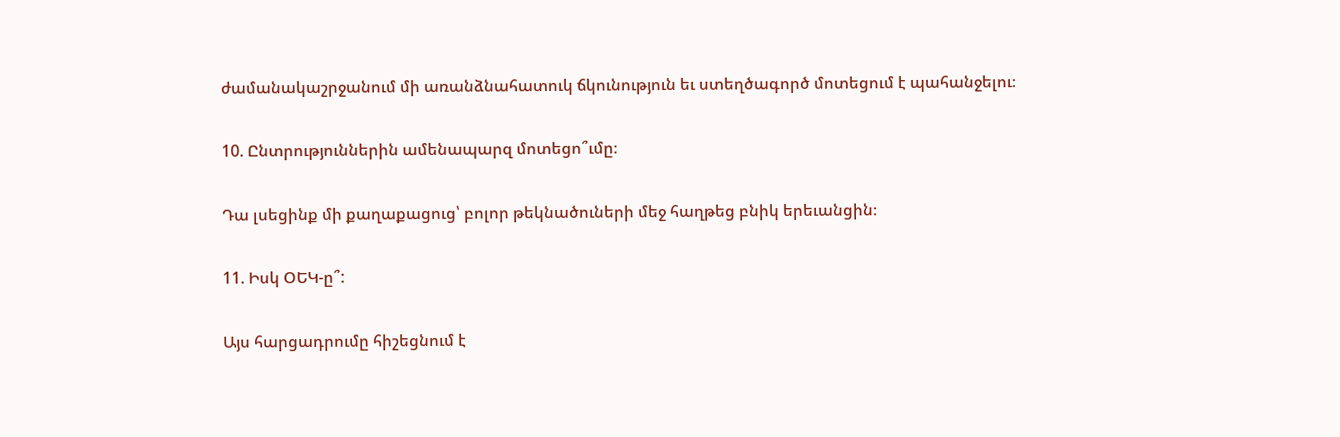ժամանակաշրջանում մի առանձնահատուկ ճկունություն եւ ստեղծագործ մոտեցում է պահանջելու։

10. Ընտրություններին ամենապարզ մոտեցո՞ւմը։

Դա լսեցինք մի քաղաքացուց՝ բոլոր թեկնածուների մեջ հաղթեց բնիկ երեւանցին։

11. Իսկ ՕԵԿ-ը՞:

Այս հարցադրումը հիշեցնում է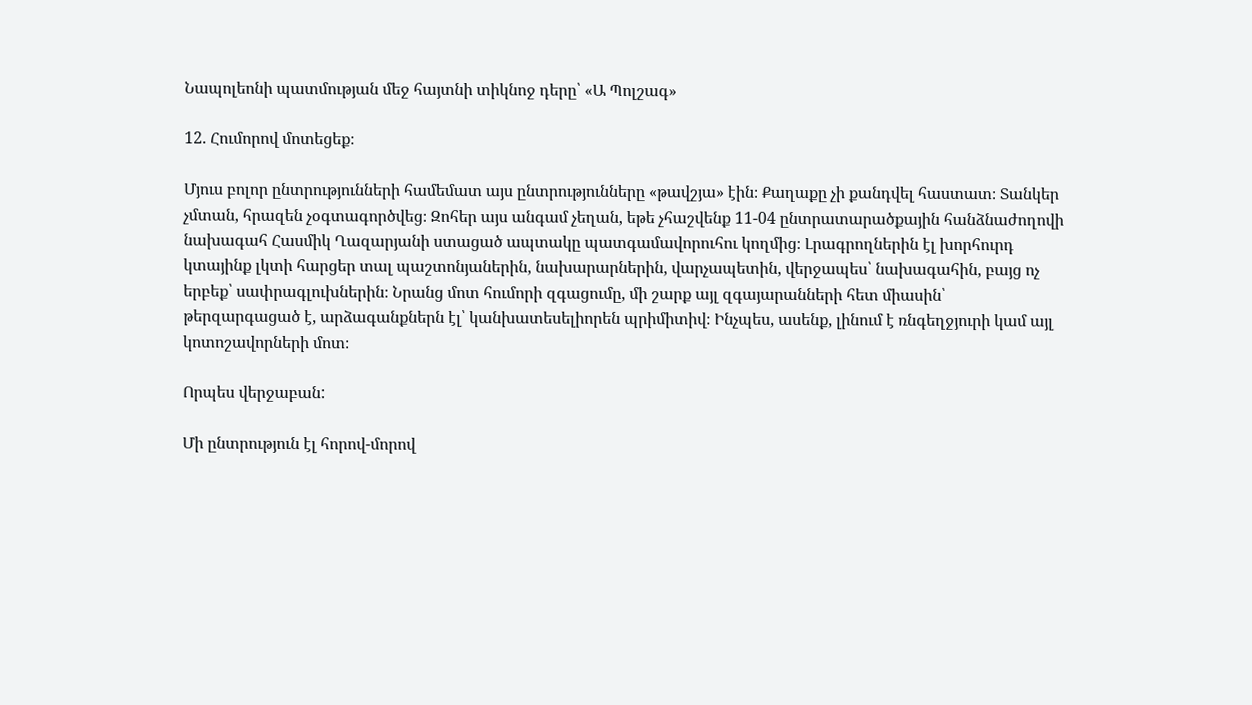Նապոլեոնի պատմության մեջ հայտնի տիկնոջ դերը՝ «Ա Պոլշագ»

12. Հումորով մոտեցեք։

Մյուս բոլոր ընտրությունների համեմատ այս ընտրությունները «թավշյա» էին։ Քաղաքը չի քանդվել հաստատ։ Տանկեր չմտան, հրազեն չօգտագործվեց։ Զոհեր այս անգամ չեղան, եթե չհաշվենք 11-04 ընտրատարածքային հանձնաժողովի նախագահ Հասմիկ Ղազարյանի ստացած ապտակը պատգամավորուհու կողմից։ Լրագրողներին էլ խորհուրդ կտայինք լկտի հարցեր տալ պաշտոնյաներին, նախարարներին, վարչապետին, վերջապես՝ նախագահին, բայց ոչ երբեք՝ սափրագլուխներին։ Նրանց մոտ հումորի զգացումը, մի շարք այլ զգայարանների հետ միասին՝ թերզարգացած է, արձագանքներն էլ՝ կանխատեսելիորեն պրիմիտիվ։ Ինչպես, ասենք, լինում է ռնգեղջյուրի կամ այլ կոտոշավորների մոտ։

Որպես վերջաբան:

Մի ընտրություն էլ հորով-մորով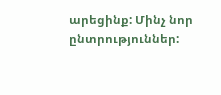արեցինք: Մինչ նոր ընտրություններ: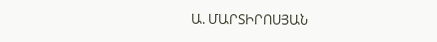Ա. ՄԱՐՏԻՐՈՍՅԱՆ